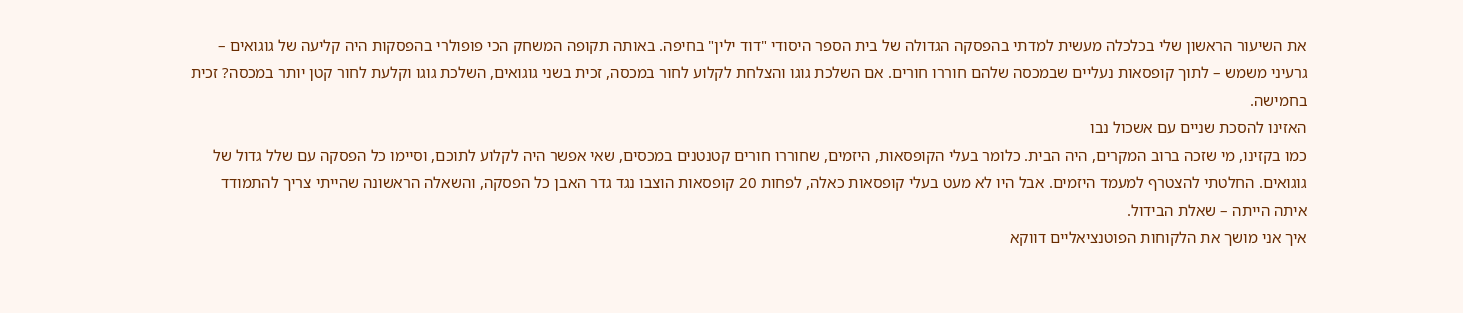את השיעור הראשון שלי בכלכלה מעשית למדתי בהפסקה הגדולה של בית הספר היסודי "דוד ילין" בחיפה. באותה תקופה המשחק הכי פופולרי בהפסקות היה קליעה של גוגואים – גרעיני משמש – לתוך קופסאות נעליים שבמכסה שלהם חוררו חורים. אם השלכת גוגו והצלחת לקלוע לחור במכסה, זכית בשני גוגואים, השלכת גוגו וקלעת לחור קטן יותר במכסה? זכית בחמישה.
האזינו להסכת שניים עם אשכול נבו
כמו בקזינו, מי שזכה ברוב המקרים, היה הבית. כלומר בעלי הקופסאות, היזמים, שחוררו חורים קטנטנים במכסים, שאי אפשר היה לקלוע לתוכם, וסיימו כל הפסקה עם שלל גדול של גוגואים. החלטתי להצטרף למעמד היזמים. אבל היו לא מעט בעלי קופסאות כאלה, לפחות 20 קופסאות הוצבו נגד גדר האבן כל הפסקה, והשאלה הראשונה שהייתי צריך להתמודד איתה הייתה – שאלת הבידול.
איך אני מושך את הלקוחות הפוטנציאליים דווקא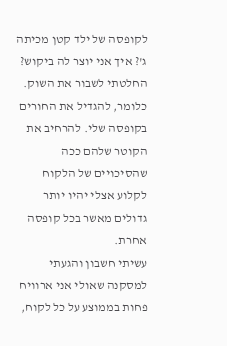לקופסה של ילד קטן מכיתה ג'? איך אני יוצר לה ביקוש? החלטתי לשבור את השוק. כלומר, להגדיל את החורים בקופסה שלי. להרחיב את הקוטר שלהם ככה שהסיכויים של הלקוח לקלוע אצלי יהיו יותר גדולים מאשר בכל קופסה אחרת.
עשיתי חשבון והגעתי למסקנה שאולי אני ארוויח פחות בממוצע על כל לקוח,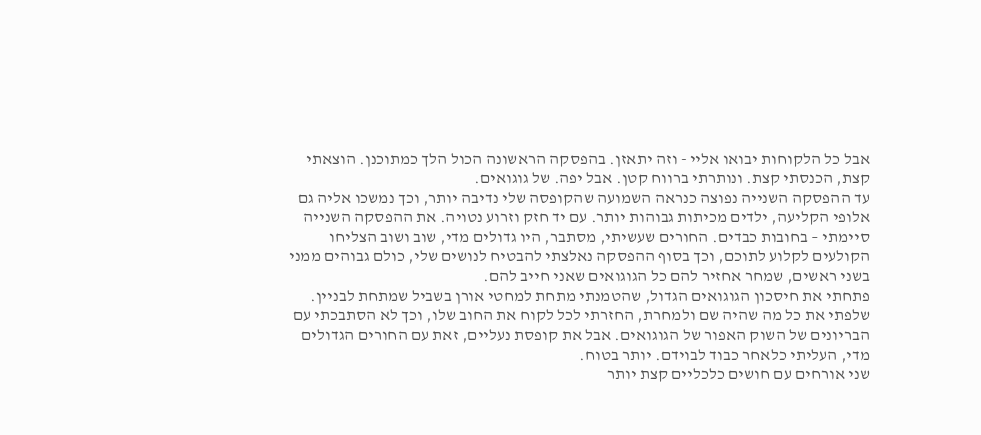אבל כל הלקוחות יבואו אליי - וזה יתאזן. בהפסקה הראשונה הכול הלך כמתוכנן. הוצאתי קצת, הכנסתי קצת. ונותרתי ברווח קטן. אבל יפה. של גוגואים.
עד ההפסקה השנייה נפוצה כנראה השמועה שהקופסה שלי נדיבה יותר, וכך נמשכו אליה גם אלופי הקליעה, ילדים מכיתות גבוהות יותר. עם יד חזק וזרוע נטויה. את ההפסקה השנייה סיימתי – בחובות כבדים. החורים שעשיתי, מסתבר, היו גדולים מדי, שוב ושוב הצליחו הקולעים לקלוע לתוכם, וכך בסוף ההפסקה נאלצתי להבטיח לנושים שלי, כולם גבוהים ממני בשני ראשים, שמחר אחזיר להם כל הגוגואים שאני חייב להם.
פתחתי את חיסכון הגוגואים הגדול, שהטמנתי מתחת למחטי אורן בשביל שמתחת לבניין. שלפתי את כל מה שהיה שם ולמחרת, החזרתי לכל לקוח את החוב שלו, וכך לא הסתבכתי עם הבריונים של השוק האפור של הגוגואים. אבל את קופסת נעליים, זאת עם החורים הגדולים מדי, העליתי כלאחר כבוד לבוידם. יותר בטוח.
שני אורחים עם חושים כלכליים קצת יותר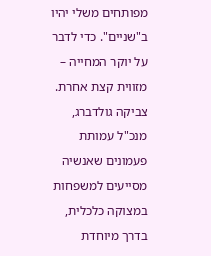מפותחים משלי יהיו ב"שניים". כדי לדבר על יוקר המחייה – מזווית קצת אחרת. צביקה גולדברג, מנכ"ל עמותת פעמונים שאנשיה מסייעים למשפחות במצוקה כלכלית, בדרך מיוחדת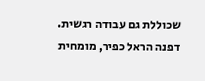שכוללת גם עבודה רגשית.
דפנה הראל כפיר, מומחית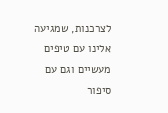לצרכנות, שמגיעה אלינו עם טיפים מעשיים וגם עם סיפור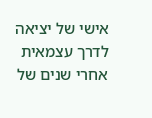אישי של יציאה לדרך עצמאית אחרי שנים של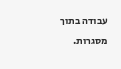עבודה בתוך מסגרות.